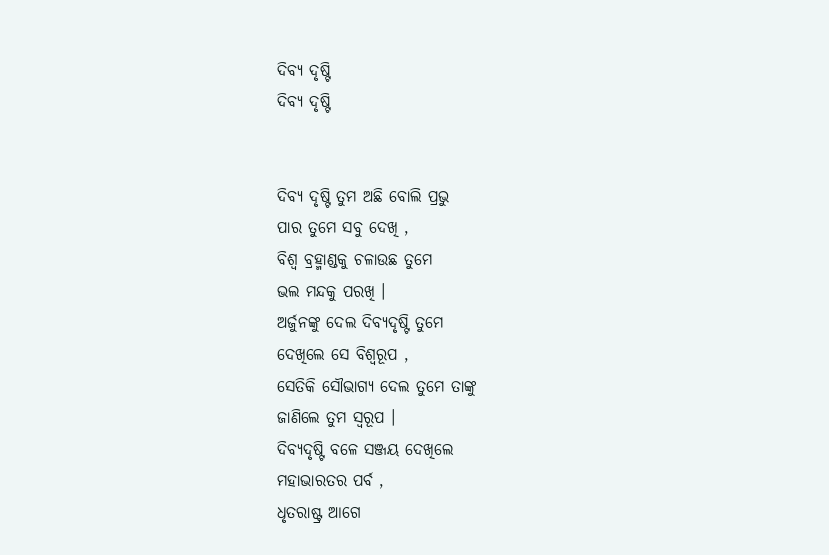ଦିବ୍ଯ ଦୃଷ୍ଟି
ଦିବ୍ଯ ଦୃଷ୍ଟି


ଦିବ୍ଯ ଦୃଷ୍ଟି ତୁମ ଅଛି ବୋଲି ପ୍ରଭୁ
ପାର ତୁମେ ସବୁ ଦେଖି ,
ବିଶ୍ବ ବ୍ରହ୍ମାଣ୍ଡକୁ ଚଳାଉଛ ତୁମେ
ଭଲ ମନ୍ଦକୁ ପରଖି ।
ଅର୍ଜୁନଙ୍କୁ ଦେଲ ଦିବ୍ଯଦୃଷ୍ଟି ତୁମେ
ଦେଖିଲେ ସେ ବିଶ୍ବରୂପ ,
ସେତିକି ସୌଭାଗ୍ୟ ଦେଲ ତୁମେ ତାଙ୍କୁ
ଜାଣିଲେ ତୁମ ସ୍ବରୂପ ।
ଦିବ୍ଯଦୃଷ୍ଟି ବଳେ ସଞ୍ଜୟ ଦେଖିଲେ
ମହାଭାରତର ପର୍ବ ,
ଧୃତରାଷ୍ଟ୍ର ଆଗେ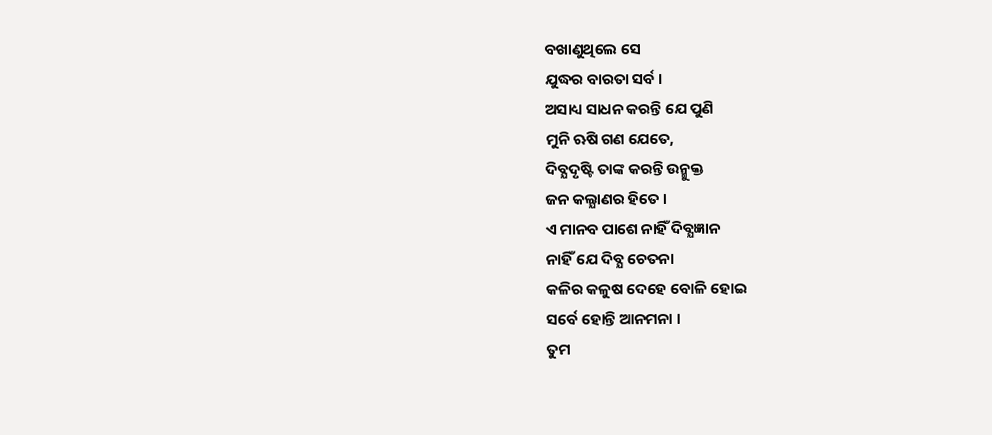ବଖାଣୁଥିଲେ ସେ
ଯୁଦ୍ଧର ବାରତା ସର୍ବ ।
ଅସାଧ୍ୟ ସାଧନ କରନ୍ତି ଯେ ପୁଣି
ମୁନି ଋଷି ଗଣ ଯେତେ,
ଦିବ୍ଯଦୃଷ୍ଟି ତାଙ୍କ କରନ୍ତି ଉନ୍ମୁକ୍ତ
ଜନ କଲ୍ଯାଣର ହିତେ ।
ଏ ମାନବ ପାଶେ ନାହିଁ ଦିବ୍ଯଜ୍ଞାନ
ନାହିଁ ଯେ ଦିବ୍ଯ ଚେତନା
କଳିର କଳୁଷ ଦେହେ ବୋଳି ହୋଇ
ସର୍ବେ ହୋନ୍ତି ଆନମନା ।
ତୁମ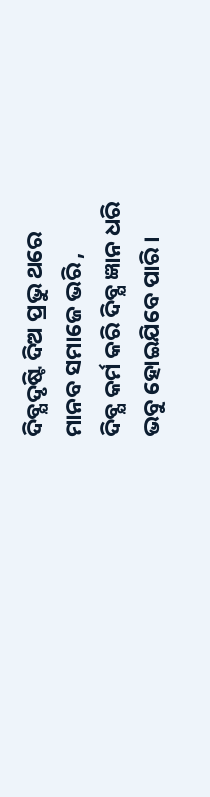ଦିବ୍ଯଦୃଷ୍ଟି ଦିଅ ପ୍ରଭୁ ଥରେ
ମାନବ ସମାଜେ ଭରି ,
ଦିବ୍ଯ କର୍ମ କରି ଦିବ୍ଯ ଜ୍ଞାନ ଧରି
ଭବୁ ହୋଇଯିବେ ପାରି ।